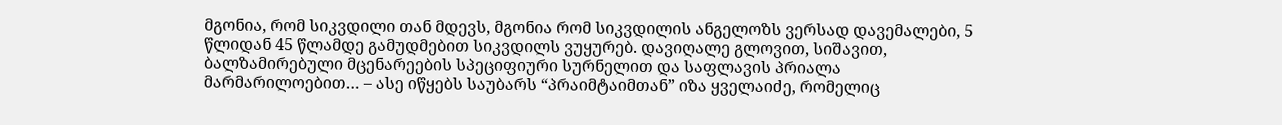მგონია, რომ სიკვდილი თან მდევს, მგონია რომ სიკვდილის ანგელოზს ვერსად დავემალები, 5 წლიდან 45 წლამდე გამუდმებით სიკვდილს ვუყურებ. დავიღალე გლოვით, სიშავით, ბალზამირებული მცენარეების სპეციფიური სურნელით და საფლავის პრიალა მარმარილოებით… – ასე იწყებს საუბარს “პრაიმტაიმთან” იზა ყველაიძე, რომელიც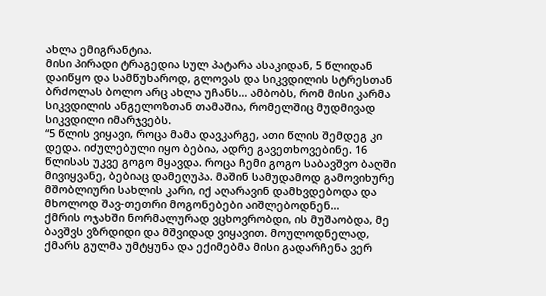ახლა ემიგრანტია.
მისი პირადი ტრაგედია სულ პატარა ასაკიდან, 5 წლიდან დაიწყო და სამწუხაროდ, გლოვას და სიკვდილის სტრესთან ბრძოლას ბოლო არც ახლა უჩანს… ამბობს, რომ მისი კარმა სიკვდილის ანგელოზთან თამაშია, რომელშიც მუდმივად სიკვდილი იმარჯვებს.
“5 წლის ვიყავი, როცა მამა დავკარგე, ათი წლის შემდეგ კი დედა. იძულებული იყო ბებია, ადრე გავეთხოვებინე. 16 წლისას უკვე გოგო მყავდა. როცა ჩემი გოგო საბავშვო ბაღში მივიყვანე, ბებიაც დამეღუპა. მაშინ სამუდამოდ გამოვიხურე მშობლიური სახლის კარი, იქ აღარავინ დამხვდებოდა და მხოლოდ შავ-თეთრი მოგონებები აიშლებოდნენ…
ქმრის ოჯახში ნორმალურად ვცხოვრობდი, ის მუშაობდა, მე ბავშვს ვზრდიდი და მშვიდად ვიყავით. მოულოდნელად, ქმარს გულმა უმტყუნა და ექიმებმა მისი გადარჩენა ვერ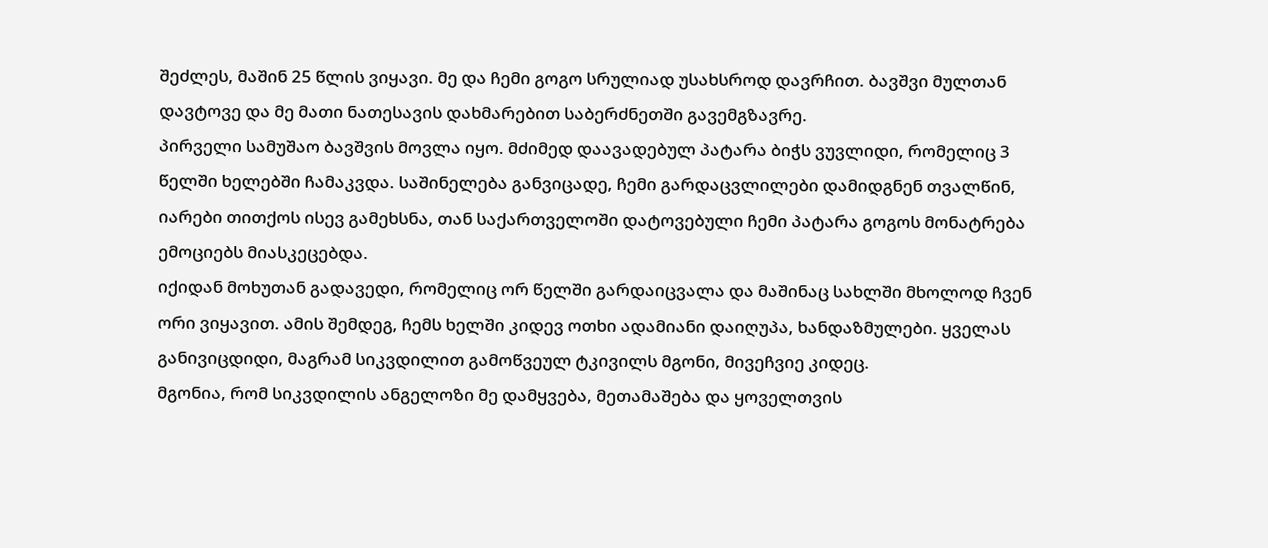შეძლეს, მაშინ 25 წლის ვიყავი. მე და ჩემი გოგო სრულიად უსახსროდ დავრჩით. ბავშვი მულთან დავტოვე და მე მათი ნათესავის დახმარებით საბერძნეთში გავემგზავრე.
პირველი სამუშაო ბავშვის მოვლა იყო. მძიმედ დაავადებულ პატარა ბიჭს ვუვლიდი, რომელიც 3 წელში ხელებში ჩამაკვდა. საშინელება განვიცადე, ჩემი გარდაცვლილები დამიდგნენ თვალწინ, იარები თითქოს ისევ გამეხსნა, თან საქართველოში დატოვებული ჩემი პატარა გოგოს მონატრება ემოციებს მიასკეცებდა.
იქიდან მოხუთან გადავედი, რომელიც ორ წელში გარდაიცვალა და მაშინაც სახლში მხოლოდ ჩვენ ორი ვიყავით. ამის შემდეგ, ჩემს ხელში კიდევ ოთხი ადამიანი დაიღუპა, ხანდაზმულები. ყველას განივიცდიდი, მაგრამ სიკვდილით გამოწვეულ ტკივილს მგონი, მივეჩვიე კიდეც.
მგონია, რომ სიკვდილის ანგელოზი მე დამყვება, მეთამაშება და ყოველთვის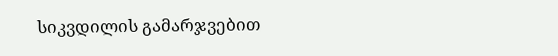სიკვდილის გამარჯვებით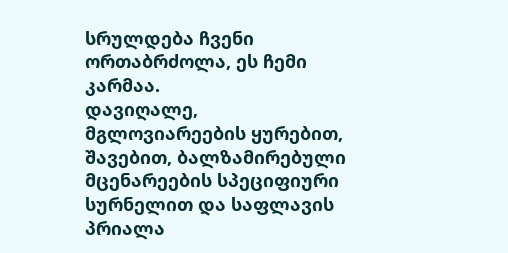სრულდება ჩვენი ორთაბრძოლა, ეს ჩემი კარმაა.
დავიღალე, მგლოვიარეების ყურებით, შავებით, ბალზამირებული მცენარეების სპეციფიური სურნელით და საფლავის პრიალა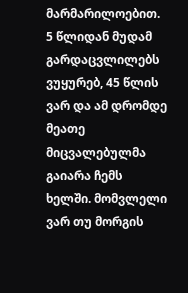მარმარილოებით. 5 წლიდან მუდამ გარდაცვლილებს ვუყურებ, 45 წლის ვარ და ამ დრომდე მეათე მიცვალებულმა გაიარა ჩემს ხელში. მომვლელი ვარ თუ მორგის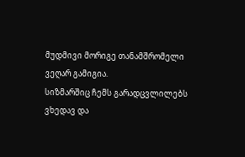მუდმივი მორიგე თანამშრომელი ვეღარ გამიგია.
სიზმარშიც ჩემს გარადცვლილებს ვხედავ და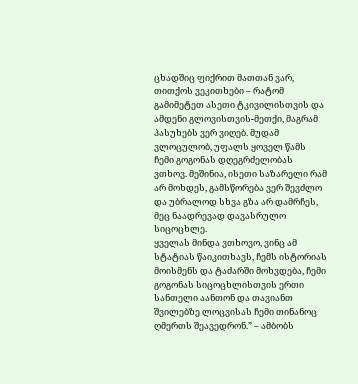ცხადშიც ფიქრით მათთან ვარ, თითქოს ვეკითხები – რატომ გამიმეტეთ ასეთი ტკივილისთვის და ამდენი გლოვისთვის-მეთქი, მაგრამ პასუხებს ვერ ვიღებ. მუდამ ვლოცულობ, უფალს ყოველ წამს ჩემი გოგონას დღეგრძელობას ვთხოვ. მეშინია, ისეთი საზარელი რამ არ მოხდეს, გამსწორება ვერ შევძლო და უბრალოდ სხვა გზა არ დამრჩეს, მეც ნაადრევად დავასრულო სიცოცხლე.
ყველას მინდა ვთხოვო, ვინც ამ სტატიას წაიკითხავს, ჩემს ისტორიას მოისმენს და ტაძარში მოხვდება, ჩემი გოგონას სიცოცხლისთვის ერთი სანთელი აანთონ და თავიანთ შვილებზე ლოცვისას ჩემი თინანოც ღმერთს შეავედრონ.” – ამბობს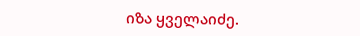იზა ყველაიძე.